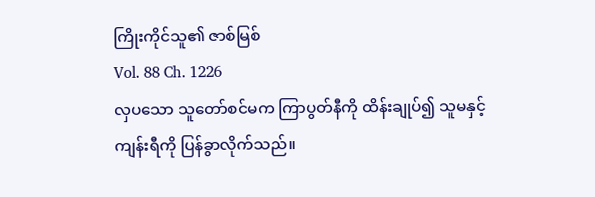ကြိုးကိုင်သူ၏ ဇာစ်မြစ်
Vol. 88 Ch. 1226
လှပသော သူတော်စင်မက ကြာပွတ်နီကို ထိန်းချုပ်၍ သူမနှင့် ကျန်းရီကို ပြန်ခွာလိုက်သည်။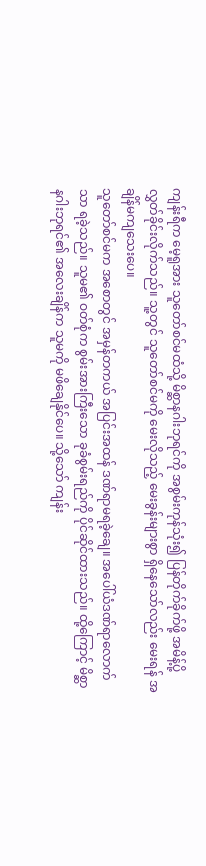ကျန်းရီက မေ့ရူအား သူတော်စင်မထံသို့ မိစ္ဆာနဂါးဘုရင်ကို အစွမ်းကုန်သုံး၍ ပြန်တိုက်ခိုက်ဖို့ အမိန့်ပို့လွှတ်ခိုင်းလိုက်သည်။ သူ့တွင် သူတော်စင်မကို မေးလိုသည့် မေးခွန်းများစွာ ရှိနေသော်လည်း မေးရန် အချိန်မကျသေးပေ။
သူတော်စင်မက အစောတွင် အမှန်တကယ် အပြင်းအထန် ဒဏ်ရာမရခဲ့ချေ။ အပေါ်ယံဒဏ်ရာလောက်သာ ရခဲ့သည်။ သူမ၏ ဝတ်စုံက စွမ်းအားကြီးသော ခုခံစွမ်းရည်ကို ပိုင်ဆိုင်ထားသည်။ ထို့ကြောင့် မိစ္ဆာနဂါးဘုရင်၏ အလေးချိန်က သူမကို မဖိချေနိုင်ပေ။ သို့သော် ကျန်း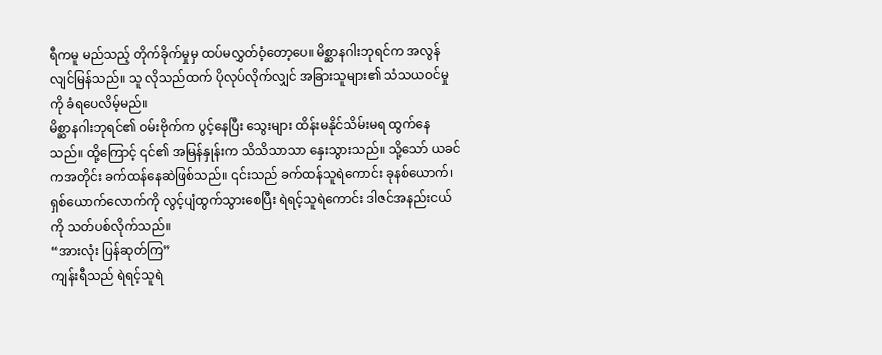ရီကမူ မည်သည့် တိုက်ခိုက်မှုမှ ထပ်မလွှတ်ဝံ့တော့ပေ။ မိစ္ဆာနဂါးဘုရင်က အလွန်လျင်မြန်သည်။ သူ လိုသည်ထက် ပိုလုပ်လိုက်လျှင် အခြားသူများ၏ သံသယဝင်မှုကို ခံရပေလိမ့်မည်။
မိစ္ဆာနဂါးဘုရင်၏ ဝမ်းဗိုက်က ပွင့်နေပြီး သွေးများ ထိန်းမနိုင်သိမ်းမရ ထွက်နေသည်။ ထို့ကြောင့် ၎င်၏ အမြန်နှုန်းက သိသိသာသာ နှေးသွားသည်။ သို့သော် ယခင်ကအတိုင်း ခက်ထန်နေဆဲဖြစ်သည်။ ၎င်းသည် ခက်ထန်သူရဲကောင်း ခုနစ်ယောက်၊ ရှစ်ယောက်လောက်ကို လွင့်ပျံထွက်သွားစေပြီး ရဲရင့်သူရဲကောင်း ဒါဇင်အနည်းငယ်ကို သတ်ပစ်လိုက်သည်။
“အားလုံး ပြန်ဆုတ်ကြ”
ကျန်းရီသည် ရဲရင့်သူရဲ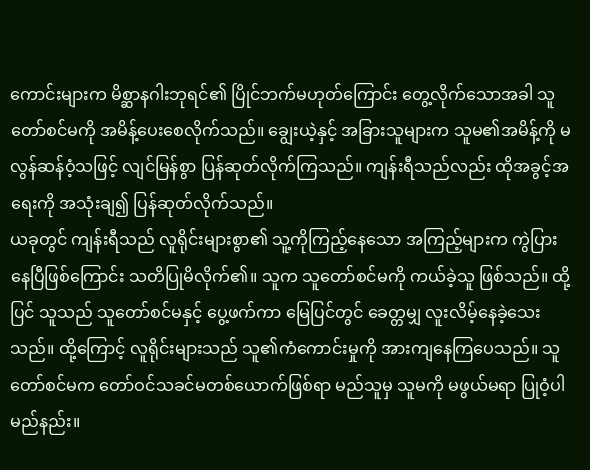ကောင်းများက မိစ္ဆာနဂါးဘုရင်၏ ပြိုင်ဘက်မဟုတ်ကြောင်း တွေ့လိုက်သောအခါ သူတော်စင်မကို အမိန့်ပေးစေလိုက်သည်။ ချွေးယဲ့နှင့် အခြားသူများက သူမ၏အမိန့်ကို မလွန်ဆန်ဝံ့သဖြင့် လျင်မြန်စွာ ပြန်ဆုတ်လိုက်ကြသည်။ ကျန်းရီသည်လည်း ထိုအခွင့်အရေးကို အသုံးချ၍ ပြန်ဆုတ်လိုက်သည်။
ယခုတွင် ကျန်းရီသည် လူရိုင်းများစွာ၏ သူ့ကိုကြည့်နေသော အကြည့်များက ကွဲပြားနေပြီဖြစ်ကြောင်း သတိပြုမိလိုက်၏။ သူက သူတော်စင်မကို ကယ်ခဲ့သူ ဖြစ်သည်။ ထို့ပြင် သူသည် သူတော်စင်မနှင့် ပွေ့ဖက်ကာ မြေပြင်တွင် ခေတ္တမျှ လူးလိမ့်နေခဲ့သေးသည်။ ထို့ကြောင့် လူရိုင်းများသည် သူ၏ကံကောင်းမှုကို အားကျနေကြပေသည်။ သူတော်စင်မက တော်ဝင်သခင်မတစ်ယောက်ဖြစ်ရာ မည်သူမှ သူမကို မဖွယ်မရာ ပြုဝံ့ပါမည်နည်း။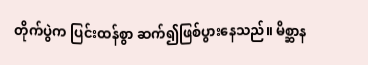တိုက်ပွဲက ပြင်းထန်စွာ ဆက်၍ဖြစ်ပွားနေသည်။ မိစ္ဆာန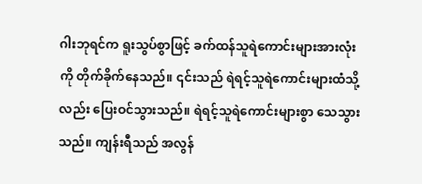ဂါးဘုရင်က ရူးသွပ်စွာဖြင့် ခက်ထန်သူရဲကောင်းများအားလုံးကို တိုက်ခိုက်နေသည်။ ၎င်းသည် ရဲရင့်သူရဲကောင်းများထံသို့လည်း ပြေးဝင်သွားသည်။ ရဲရင့်သူရဲကောင်းများစွာ သေသွားသည်။ ကျန်းရီသည် အလွန်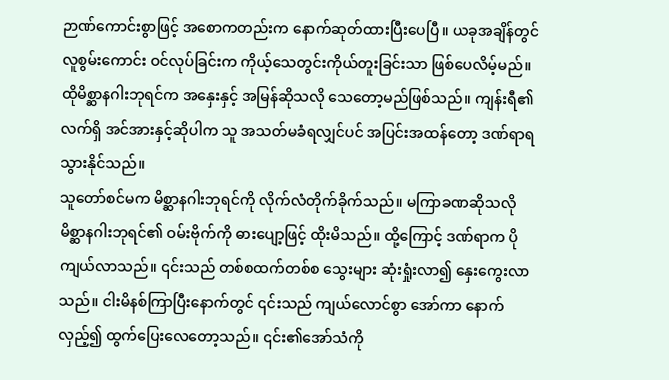ဉာဏ်ကောင်းစွာဖြင့် အစောကတည်းက နောက်ဆုတ်ထားပြီးပေပြီ။ ယခုအချိန်တွင် လူစွမ်းကောင်း ဝင်လုပ်ခြင်းက ကိုယ့်သေတွင်းကိုယ်တူးခြင်းသာ ဖြစ်ပေလိမ့်မည်။ ထိုမိစ္ဆာနဂါးဘုရင်က အနှေးနှင့် အမြန်ဆိုသလို သေတော့မည်ဖြစ်သည်။ ကျန်းရီ၏ လက်ရှိ အင်အားနှင့်ဆိုပါက သူ အသတ်မခံရလျှင်ပင် အပြင်းအထန်တော့ ဒဏ်ရာရသွားနိုင်သည်။
သူတော်စင်မက မိစ္ဆာနဂါးဘုရင်ကို လိုက်လံတိုက်ခိုက်သည်။ မကြာခဏဆိုသလို မိစ္ဆာနဂါးဘုရင်၏ ဝမ်းဗိုက်ကို ဓားပျော့ဖြင့် ထိုးမိသည်။ ထို့ကြောင့် ဒဏ်ရာက ပိုကျယ်လာသည်။ ၎င်းသည် တစ်စထက်တစ်စ သွေးများ ဆုံးရှုံးလာ၍ နှေးကွေးလာသည်။ ငါးမိနစ်ကြာပြီးနောက်တွင် ၎င်းသည် ကျယ်လောင်စွာ အော်ကာ နောက်လှည့်၍ ထွက်ပြေးလေတော့သည်။ ၎င်း၏အော်သံကို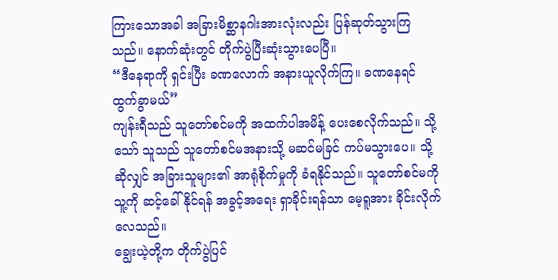ကြားသောအခါ အခြားမိစ္ဆာနဂါးအားလုံးလည်း ပြန်ဆုတ်သွားကြသည်။ နောက်ဆုံးတွင် တိုက်ပွဲပြီးဆုံးသွားပေပြီ။
“ဒီနေရာကို ရှင်းပြီး ခဏလောက် အနားယူလိုက်ကြ။ ခဏနေရင် ထွက်ခွာမယ်”
ကျန်းရီသည် သူတော်စင်မကို အထက်ပါအမိန့် ပေးစေလိုက်သည်။ သို့သော် သူသည် သူတော်စင်မအနားသို့ မဆင်မခြင် ကပ်မသွားပေ။ သို့ဆိုလျှင် အခြားသူများ၏ အာရုံစိုက်မှုကို ခံရနိုင်သည်။ သူတော်စင်မကို သူ့ကို ဆင့်ခေါ်နိုင်ရန် အခွင့်အရေး ရှာခိုင်းရန်သာ မေ့ရူအား ခိုင်းလိုက်လေသည်။
ချွေးယဲ့တို့က တိုက်ပွဲပြင်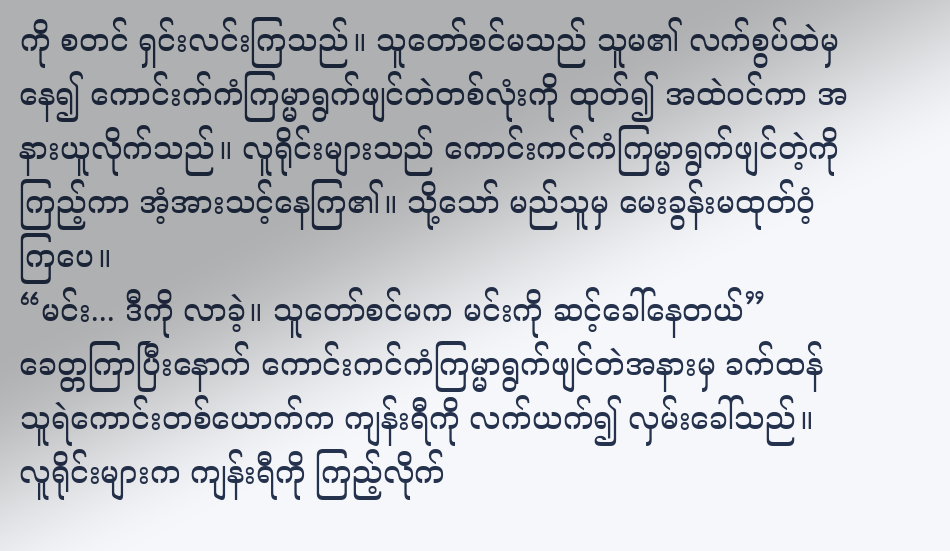ကို စတင် ရှင်းလင်းကြသည်။ သူတော်စင်မသည် သူမ၏ လက်စွပ်ထဲမှနေ၍ ကောင်းက်ကံကြမ္မာရွက်ဖျင်တဲတစ်လုံးကို ထုတ်၍ အထဲဝင်ကာ အနားယူလိုက်သည်။ လူရိုင်းများသည် ကောင်းကင်ကံကြမ္မာရွက်ဖျင်တဲ့ကို ကြည့်ကာ အံ့အားသင့်နေကြ၏။ သို့သော် မည်သူမှ မေးခွန်းမထုတ်ဝံ့ကြပေ။
“မင်း... ဒီကို လာခဲ့။ သူတော်စင်မက မင်းကို ဆင့်ခေါ်နေတယ်”
ခေတ္တကြာပြီးနောက် ကောင်းကင်ကံကြမ္မာရွက်ဖျင်တဲအနားမှ ခက်ထန်သူရဲကောင်းတစ်ယောက်က ကျန်းရီကို လက်ယက်၍ လှမ်းခေါ်သည်။ လူရိုင်းများက ကျန်းရီကို ကြည့်လိုက်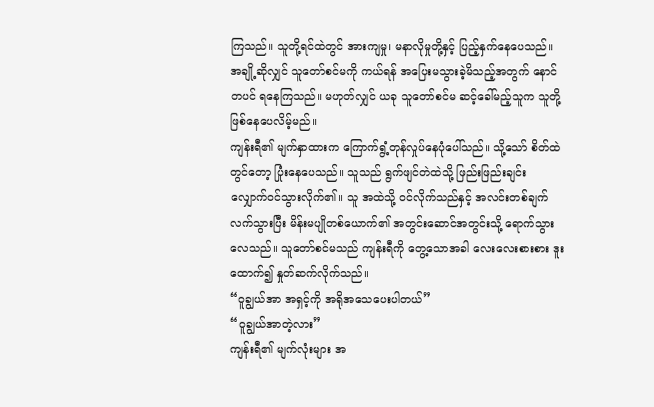ကြသည်။ သူတို့ရင်ထဲတွင် အားကျမှု၊ မနာလိုမှုတို့နှင့် ပြည့်နှက်နေပေသည်။ အချို့ဆိုလျှင် သူတော်စင်မကို ကယ်ရန် အပြေးမသွားခဲ့မိသည့်အတွက် နောင်တပင် ရနေကြသည်။ မဟုတ်လျှင် ယခု သူတော်စင်မ ဆင့်ခေါ်မည့်သူက သူတို့ ဖြစ်နေပေလိမ့်မည်။
ကျန်းရီ၏ မျက်နှာထားက ကြောက်ရွံ့တုန်လှုပ်နေပုံပေါ်သည်။ သို့သော် စိတ်ထဲတွင်တော့ ပြုံးနေပေသည်။ သူသည် ရွက်ဖျင်တဲထဲသို့ ဖြည်းဖြည်းချင်း လျှောက်ဝင်သွားလိုက်၏။ သူ အထဲသို့ ဝင်လိုက်သည်နှင့် အလင်းတစ်ချက်လက်သွားပြီး မိန်းမပျိုတစ်ယောက်၏ အတွင်းဆောင်အတွင်းသို့ ရောက်သွားလေသည်။ သူတော်စင်မသည် ကျန်းရီကို တွေ့သောအခါ လေးလေးစားစား ဒူးထောက်၍ နှုတ်ဆက်လိုက်သည်။
“ဝူချွယ်အာ အရှင့်ကို အရိုအသေပေးပါတယ်”
“ဝူချွယ်အာတဲ့လား”
ကျန်းရီ၏ မျက်လုံးများ အ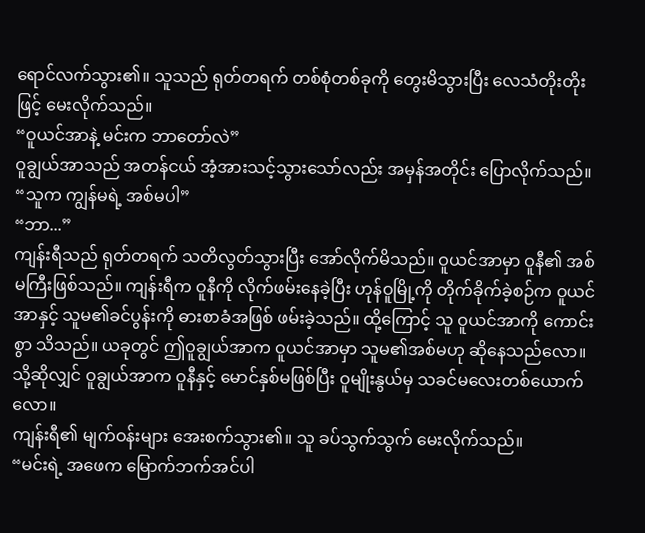ရောင်လက်သွား၏။ သူသည် ရုတ်တရက် တစ်စုံတစ်ခုကို တွေးမိသွားပြီး လေသံတိုးတိုးဖြင့် မေးလိုက်သည်။
“ဝူယင်အာနဲ့ မင်းက ဘာတော်လဲ”
ဝူချွယ်အာသည် အတန်ငယ် အံ့အားသင့်သွားသော်လည်း အမှန်အတိုင်း ပြောလိုက်သည်။
“သူက ကျွန်မရဲ့ အစ်မပါ”
“ဘာ...”
ကျန်းရီသည် ရုတ်တရက် သတိလွတ်သွားပြီး အော်လိုက်မိသည်။ ဝူယင်အာမှာ ဝူနီ၏ အစ်မကြီးဖြစ်သည်။ ကျန်းရီက ဝူနီကို လိုက်ဖမ်းနေခဲ့ပြီး ဟုန်ဝူမြို့ကို တိုက်ခိုက်ခဲ့စဉ်က ဝူယင်အာနှင့် သူမ၏ခင်ပွန်းကို ဓားစာခံအဖြစ် ဖမ်းခဲ့သည်။ ထို့ကြောင့် သူ ဝူယင်အာကို ကောင်းစွာ သိသည်။ ယခုတွင် ဤဝူချွယ်အာက ဝူယင်အာမှာ သူမ၏အစ်မဟု ဆိုနေသည်လော။ သို့ဆိုလျှင် ဝူချွယ်အာက ဝူနီနှင့် မောင်နှစ်မဖြစ်ပြီး ဝူမျိုးနွယ်မှ သခင်မလေးတစ်ယောက်လော။
ကျန်းရီ၏ မျက်ဝန်းများ အေးစက်သွား၏။ သူ ခပ်သွက်သွက် မေးလိုက်သည်။
“မင်းရဲ့ အဖေက မြောက်ဘက်အင်ပါ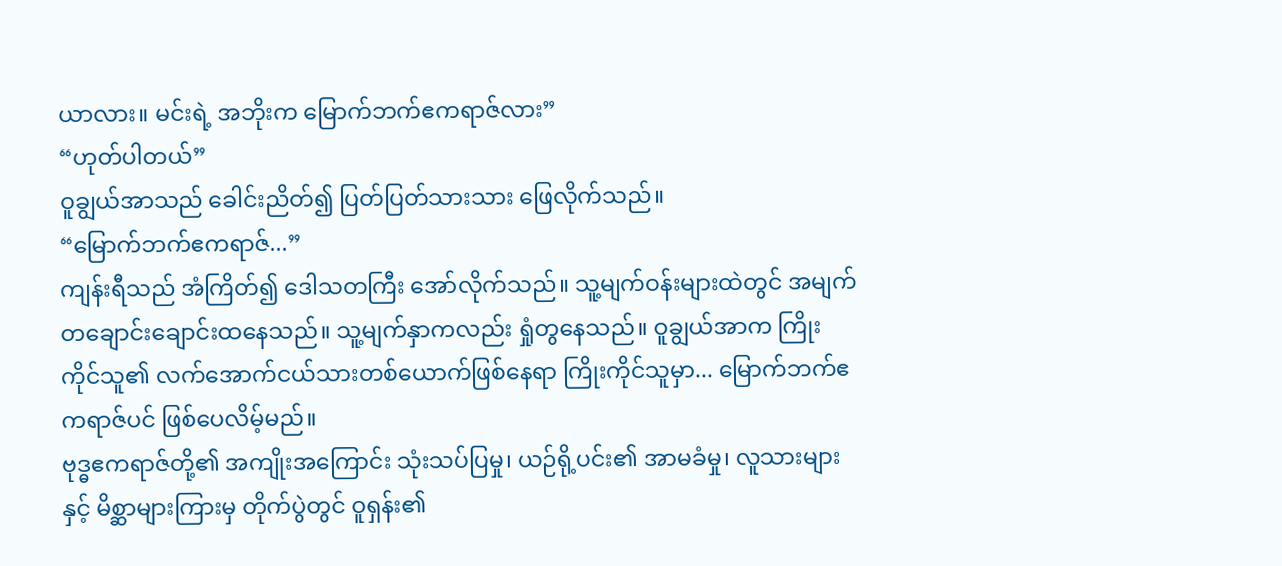ယာလား။ မင်းရဲ့ အဘိုးက မြောက်ဘက်ဧကရာဇ်လား”
“ဟုတ်ပါတယ်”
ဝူချွယ်အာသည် ခေါင်းညိတ်၍ ပြတ်ပြတ်သားသား ဖြေလိုက်သည်။
“မြောက်ဘက်ဧကရာဇ်...”
ကျန်းရီသည် အံကြိတ်၍ ဒေါသတကြီး အော်လိုက်သည်။ သူ့မျက်ဝန်းများထဲတွင် အမျက်တချောင်းချောင်းထနေသည်။ သူ့မျက်နှာကလည်း ရှုံတွနေသည်။ ဝူချွယ်အာက ကြိုးကိုင်သူ၏ လက်အောက်ငယ်သားတစ်ယောက်ဖြစ်နေရာ ကြိုးကိုင်သူမှာ... မြောက်ဘက်ဧကရာဇ်ပင် ဖြစ်ပေလိမ့်မည်။
ဗုဒ္ဓဧကရာဇ်တို့၏ အကျိုးအကြောင်း သုံးသပ်ပြမှု၊ ယဉ်ရို့ပင်း၏ အာမခံမှု၊ လူသားများနှင့် မိစ္ဆာများကြားမှ တိုက်ပွဲတွင် ဝူရှန်း၏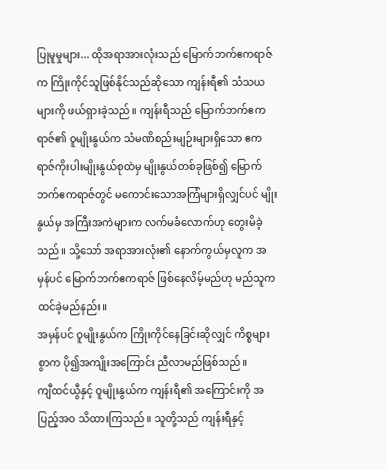ပြုမူမှုများ... ထိုအရာအားလုံးသည် မြောက်ဘက်ဧကရာဇ်က ကြိုးကိုင်သူဖြစ်နိုင်သည်ဆိုသော ကျန်းရီ၏ သံသယများကို ဖယ်ရှားခဲ့သည်။ ကျန်းရီသည် မြောက်ဘက်ဧကရာဇ်၏ ဝူမျိုးနွယ်က သံမဏိစည်းမျဉ်းများရှိသော ဧကရာဇ်ကိုးပါးမျိုးနွယ်စုထဲမှ မျိုးနွယ်တစ်ခုဖြစ်၍ မြောက်ဘက်ဧကရာဇ်တွင် မကောင်းသောအကြံများရှိလျှင်ပင် မျိုးနွယ်မှ အကြီးအကဲများက လက်မခံလောက်ဟု တွေးမိခဲ့သည်။ သို့သော် အရာအားလုံး၏ နောက်ကွယ်မှလူက အမှန်ပင် မြောက်ဘက်ဧကရာဇ် ဖြစ်နေလိမ့်မည်ဟု မည်သူက ထင်ခဲ့မည်နည်း။
အမှန်ပင် ဝူမျိုးနွယ်က ကြိုးကိုင်နေခြင်းဆိုလျှင် ကိစ္စများစွာက ပို၍အကျိုးအကြောင်း ညီလာမည်ဖြစ်သည်။
ကျီထင်ယွီနှင့် ဝူမျိုးနွယ်က ကျန်းရီ၏ အကြောင်းကို အပြည့်အဝ သိထားကြသည်။ သူတို့သည် ကျန်းရီနှင့်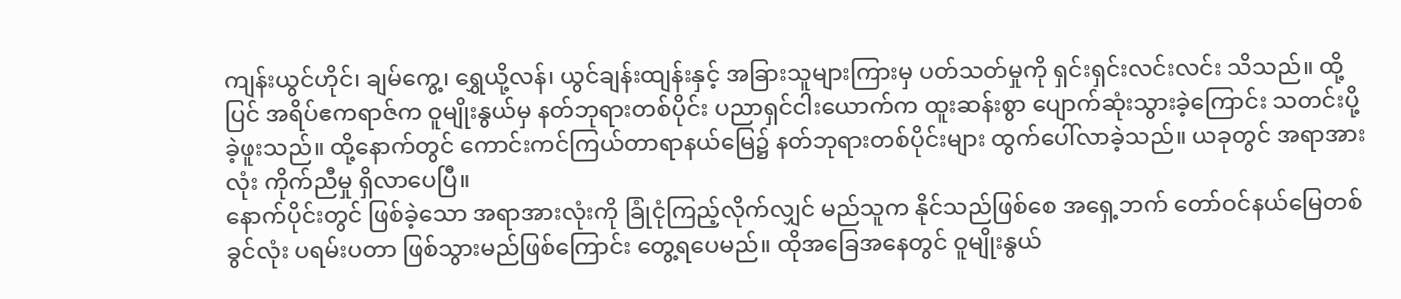ကျန်းယွင်ဟိုင်၊ ချမ်ကွေ့၊ ရွှေယို့လန်၊ ယွင်ချန်းထျန်းနှင့် အခြားသူများကြားမှ ပတ်သတ်မှုကို ရှင်းရှင်းလင်းလင်း သိသည်။ ထို့ပြင် အရိပ်ဧကရာဇ်က ဝူမျိုးနွယ်မှ နတ်ဘုရားတစ်ပိုင်း ပညာရှင်ငါးယောက်က ထူးဆန်းစွာ ပျောက်ဆုံးသွားခဲ့ကြောင်း သတင်းပို့ခဲ့ဖူးသည်။ ထို့နောက်တွင် ကောင်းကင်ကြယ်တာရာနယ်မြေ၌ နတ်ဘုရားတစ်ပိုင်းများ ထွက်ပေါ်လာခဲ့သည်။ ယခုတွင် အရာအားလုံး ကိုက်ညီမှု ရှိလာပေပြီ။
နောက်ပိုင်းတွင် ဖြစ်ခဲ့သော အရာအားလုံးကို ခြုံငုံကြည့်လိုက်လျှင် မည်သူက နိုင်သည်ဖြစ်စေ အရှေ့ဘက် တော်ဝင်နယ်မြေတစ်ခွင်လုံး ပရမ်းပတာ ဖြစ်သွားမည်ဖြစ်ကြောင်း တွေ့ရပေမည်။ ထိုအခြေအနေတွင် ဝူမျိုးနွယ်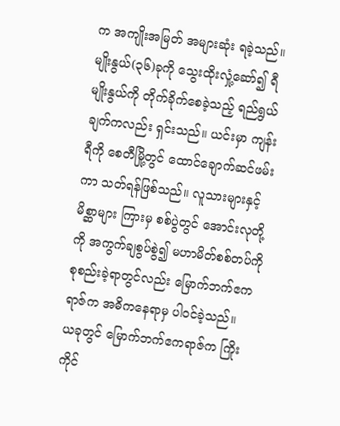က အကျိုးအမြတ် အများဆုံး ရခဲ့သည်။
မျိုးနွယ်(၃၆)ခုကို သွေးထိုးလှုံ့ဆော်၍ ရီမျိုးနွယ်ကို တိုက်ခိုက်စေခဲ့သည့် ရည်ရွယ်ချက်ကလည်း ရှင်းသည်။ ယင်းမှာ ကျန်းရီကို စေတီမြို့တွင် ထောင်ချောက်ဆင်ဖမ်းကာ သတ်ရန်ဖြစ်သည်။ လူသားများနှင့် မိစ္ဆာများ ကြားမှ စစ်ပွဲတွင် အောင်းလုတို့ကို အကွက်ချစွပ်စွဲ၍ မဟာမိတ်စစ်တပ်ကို စုစည်းခဲ့ရာတွင်လည်း မြောက်ဘက်ဧကရာဇ်က အဓိကနေရာမှ ပါဝင်ခဲ့သည်။
ယခုတွင် မြောက်ဘက်ဧကရာဇ်က ကြိုးကိုင်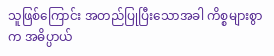သူဖြစ်ကြောင်း အတည်ပြုပြီးသောအခါ ကိစ္စများစွာက အဓိပ္ပာယ်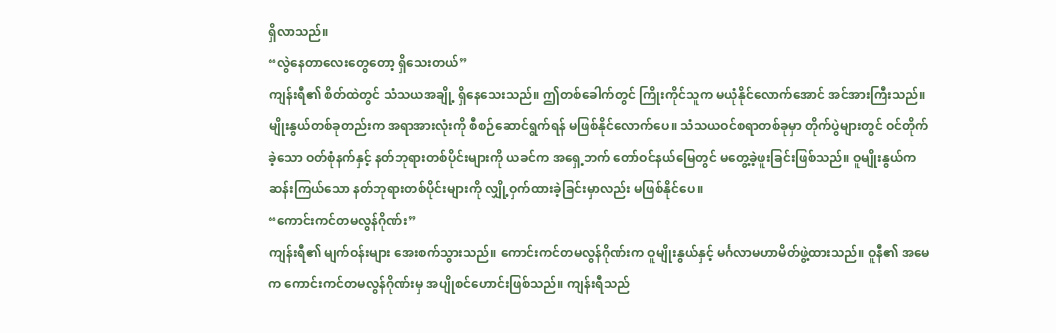ရှိလာသည်။
“လွဲနေတာလေးတွေတော့ ရှိသေးတယ်”
ကျန်းရီ၏ စိတ်ထဲတွင် သံသယအချို့ ရှိနေသေးသည်။ ဤတစ်ခေါက်တွင် ကြိုးကိုင်သူက မယုံနိုင်လောက်အောင် အင်အားကြီးသည်။ မျိုးနွယ်တစ်ခုတည်းက အရာအားလုံးကို စီစဉ်ဆောင်ရွက်ရန် မဖြစ်နိုင်လောက်ပေ။ သံသယဝင်စရာတစ်ခုမှာ တိုက်ပွဲများတွင် ဝင်တိုက်ခဲ့သော ဝတ်စုံနက်နှင့် နတ်ဘုရားတစ်ပိုင်းများကို ယခင်က အရှေ့ဘက် တော်ဝင်နယ်မြေတွင် မတွေ့ခဲ့ဖူးခြင်းဖြစ်သည်။ ဝူမျိုးနွယ်က ဆန်းကြယ်သော နတ်ဘုရားတစ်ပိုင်းများကို လျှို့ဝှက်ထားခဲ့ခြင်းမှာလည်း မဖြစ်နိုင်ပေ။
“ကောင်းကင်တမလွန်ဂိုဏ်း”
ကျန်းရီ၏ မျက်ဝန်းများ အေးစက်သွားသည်။ ကောင်းကင်တမလွန်ဂိုဏ်းက ဝူမျိုးနွယ်နှင့် မင်္ဂလာမဟာမိတ်ဖွဲ့ထားသည်။ ဝူနီ၏ အမေက ကောင်းကင်တမလွန်ဂိုဏ်းမှ အပျိုစင်ဟောင်းဖြစ်သည်။ ကျန်းရီသည်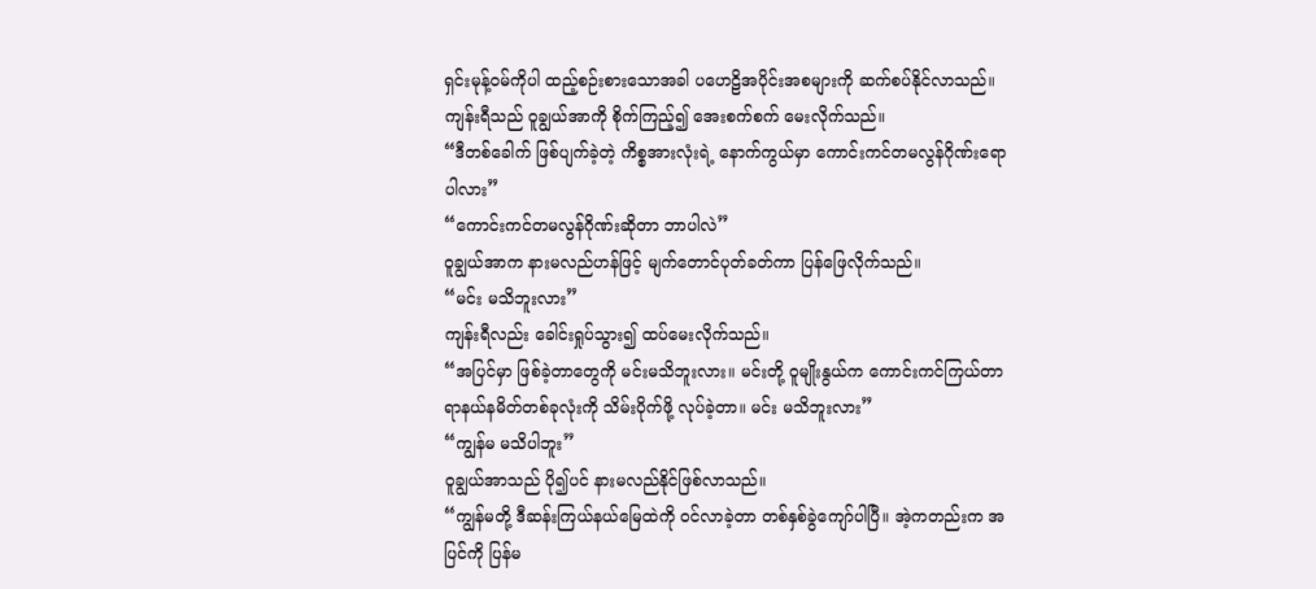ရှင်းမုန့်ဝမ်ကိုပါ ထည့်စဉ်းစားသောအခါ ပဟေဠိအပိုင်းအစများကို ဆက်စပ်နိုင်လာသည်။
ကျန်းရီသည် ဝူချွယ်အာကို စိုက်ကြည့်၍ အေးစက်စက် မေးလိုက်သည်။
“ဒီတစ်ခေါက် ဖြစ်ပျက်ခဲ့တဲ့ ကိစ္စအားလုံးရဲ့ နောက်ကွယ်မှာ ကောင်းကင်တမလွန်ဂိုဏ်းရော ပါလား”
“ကောင်းကင်တမလွန်ဂိုဏ်းဆိုတာ ဘာပါလဲ”
ဝူချွယ်အာက နားမလည်ဟန်ဖြင့် မျက်တောင်ပုတ်ခတ်ကာ ပြန်ဖြေလိုက်သည်။
“မင်း မသိဘူးလား”
ကျန်းရီလည်း ခေါင်းရှုပ်သွား၍ ထပ်မေးလိုက်သည်။
“အပြင်မှာ ဖြစ်ခဲ့တာတွေကို မင်းမသိဘူးလား။ မင်းတို့ ဝူမျိုးနွယ်က ကောင်းကင်ကြယ်တာရာနယ်နမိတ်တစ်ခုလုံးကို သိမ်းပိုက်ဖို့ လုပ်ခဲ့တာ။ မင်း မသိဘူးလား”
“ကျွန်မ မသိပါဘူး”
ဝူချွယ်အာသည် ပို၍ပင် နားမလည်နိုင်ဖြစ်လာသည်။
“ကျွန်မတို့ ဒီဆန်းကြယ်နယ်မြေထဲကို ဝင်လာခဲ့တာ တစ်နှစ်ခွဲကျော်ပါပြီ။ အဲ့ကတည်းက အပြင်ကို ပြန်မ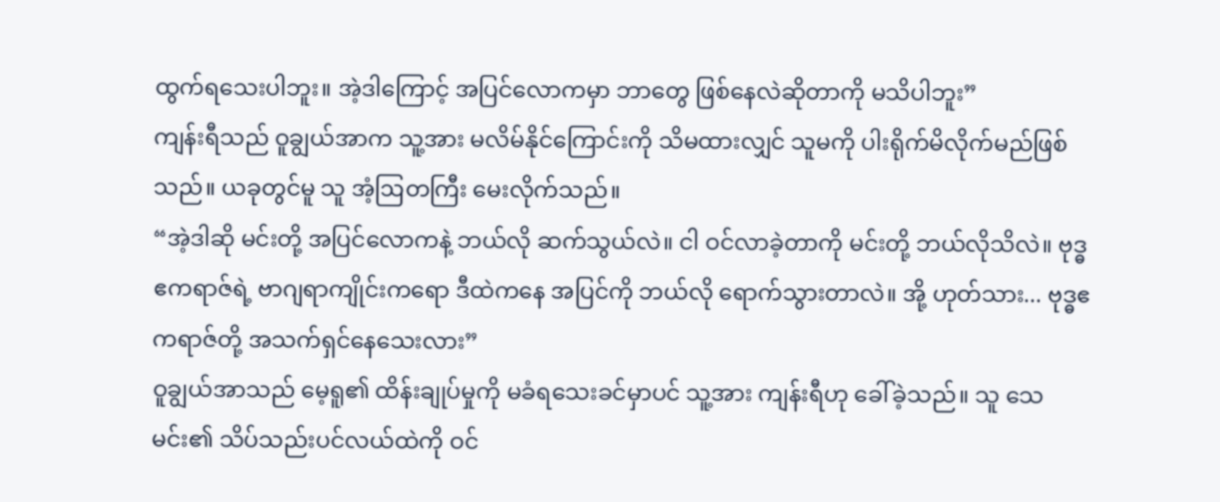ထွက်ရသေးပါဘူး။ အဲ့ဒါကြောင့် အပြင်လောကမှာ ဘာတွေ ဖြစ်နေလဲဆိုတာကို မသိပါဘူး”
ကျန်းရီသည် ဝူချွယ်အာက သူ့အား မလိမ်နိုင်ကြောင်းကို သိမထားလျှင် သူမကို ပါးရိုက်မိလိုက်မည်ဖြစ်သည်။ ယခုတွင်မူ သူ အံ့ဩတကြီး မေးလိုက်သည်။
“အဲ့ဒါဆို မင်းတို့ အပြင်လောကနဲ့ ဘယ်လို ဆက်သွယ်လဲ။ ငါ ဝင်လာခဲ့တာကို မင်းတို့ ဘယ်လိုသိလဲ။ ဗုဒ္ဓဧကရာဇ်ရဲ့ ဗာဂျရာကျိုင်းကရော ဒီထဲကနေ အပြင်ကို ဘယ်လို ရောက်သွားတာလဲ။ အို့ ဟုတ်သား... ဗုဒ္ဓဧကရာဇ်တို့ အသက်ရှင်နေသေးလား”
ဝူချွယ်အာသည် မေ့ရူ၏ ထိန်းချုပ်မှုကို မခံရသေးခင်မှာပင် သူ့အား ကျန်းရီဟု ခေါ်ခဲ့သည်။ သူ သေမင်း၏ သိပ်သည်းပင်လယ်ထဲကို ဝင်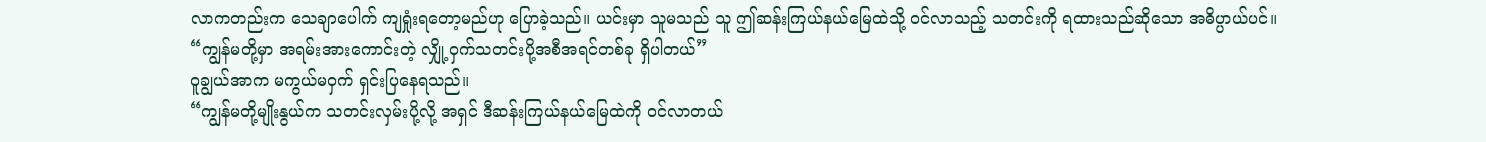လာကတည်းက သေချာပေါက် ကျရှုံးရတော့မည်ဟု ပြောခဲ့သည်။ ယင်းမှာ သူမသည် သူ ဤဆန်းကြယ်နယ်မြေထဲသို့ ဝင်လာသည့် သတင်းကို ရထားသည်ဆိုသော အဓိပ္ပာယ်ပင်။
“ကျွန်မတို့မှာ အရမ်းအားကောင်းတဲ့ လျှို့ဝှက်သတင်းပို့အစီအရင်တစ်ခု ရှိပါတယ်”
ဝူချွယ်အာက မကွယ်မဝှက် ရှင်းပြနေရသည်။
“ကျွန်မတို့မျိုးနွယ်က သတင်းလှမ်းပို့လို့ အရှင် ဒီဆန်းကြယ်နယ်မြေထဲကို ဝင်လာတယ်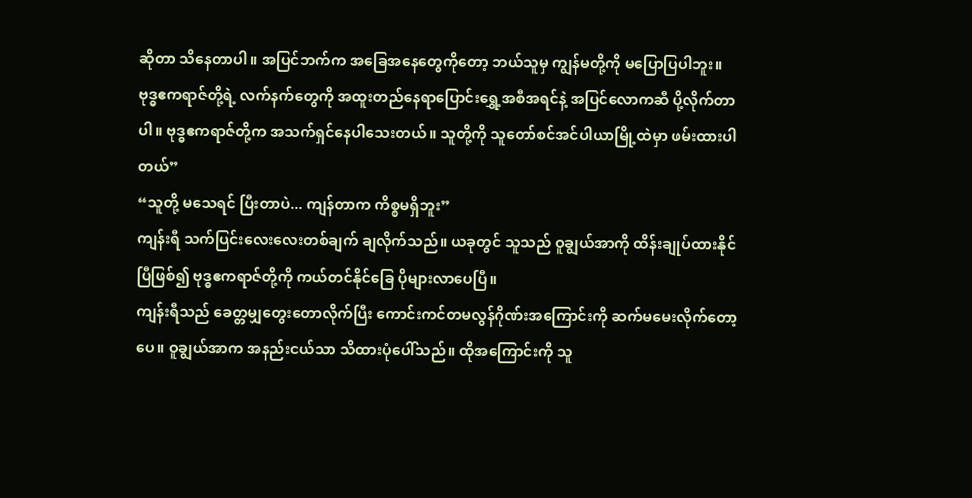ဆိုတာ သိနေတာပါ။ အပြင်ဘက်က အခြေအနေတွေကိုတော့ ဘယ်သူမှ ကျွန်မတို့ကို မပြောပြပါဘူး။ ဗုဒ္ဓဧကရာဇ်တို့ရဲ့ လက်နက်တွေကို အထူးတည်နေရာပြောင်းရွှေ့အစီအရင်နဲ့ အပြင်လောကဆီ ပို့လိုက်တာပါ။ ဗုဒ္ဓဧကရာဇ်တို့က အသက်ရှင်နေပါသေးတယ်။ သူတို့ကို သူတော်စင်အင်ပါယာမြို့ထဲမှာ ဖမ်းထားပါတယ်”
“သူတို့ မသေရင် ပြီးတာပဲ... ကျန်တာက ကိစ္စမရှိဘူး”
ကျန်းရီ သက်ပြင်းလေးလေးတစ်ချက် ချလိုက်သည်။ ယခုတွင် သူသည် ဝူချွယ်အာကို ထိန်းချုပ်ထားနိုင်ပြီဖြစ်၍ ဗုဒ္ဓဧကရာဇ်တို့ကို ကယ်တင်နိုင်ခြေ ပိုများလာပေပြီ။
ကျန်းရီသည် ခေတ္တမျှတွေးတောလိုက်ပြီး ကောင်းကင်တမလွန်ဂိုဏ်းအကြောင်းကို ဆက်မမေးလိုက်တော့ပေ။ ဝူချွယ်အာက အနည်းငယ်သာ သိထားပုံပေါ်သည်။ ထိုအကြောင်းကို သူ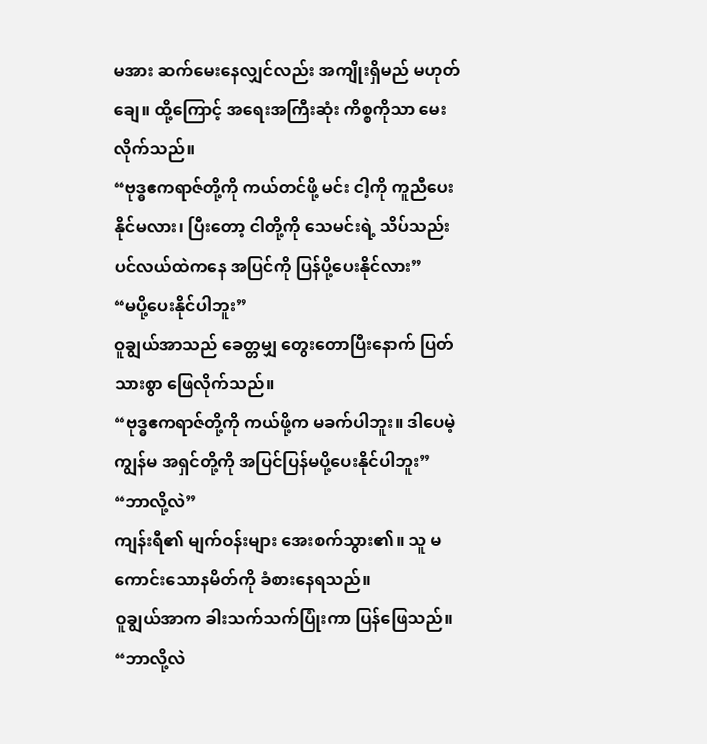မအား ဆက်မေးနေလျှင်လည်း အကျိုးရှိမည် မဟုတ်ချေ။ ထို့ကြောင့် အရေးအကြီးဆုံး ကိစ္စကိုသာ မေးလိုက်သည်။
“ဗုဒ္ဓဧကရာဇ်တို့ကို ကယ်တင်ဖို့ မင်း ငါ့ကို ကူညီပေးနိုင်မလား၊ ပြီးတော့ ငါတို့ကို သေမင်းရဲ့ သိပ်သည်းပင်လယ်ထဲကနေ အပြင်ကို ပြန်ပို့ပေးနိုင်လား”
“မပို့ပေးနိုင်ပါဘူး”
ဝူချွယ်အာသည် ခေတ္တမျှ တွေးတောပြီးနောက် ပြတ်သားစွာ ဖြေလိုက်သည်။
“ဗုဒ္ဓဧကရာဇ်တို့ကို ကယ်ဖို့က မခက်ပါဘူး။ ဒါပေမဲ့ ကျွန်မ အရှင်တို့ကို အပြင်ပြန်မပို့ပေးနိုင်ပါဘူး”
“ဘာလို့လဲ”
ကျန်းရီ၏ မျက်ဝန်းများ အေးစက်သွား၏။ သူ မကောင်းသောနမိတ်ကို ခံစားနေရသည်။
ဝူချွယ်အာက ခါးသက်သက်ပြုံးကာ ပြန်ဖြေသည်။
“ဘာလို့လဲ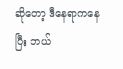ဆိုတော့ ဒီနေရာကနေပြီး ဘယ်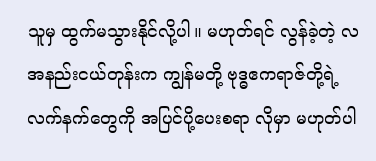သူမှ ထွက်မသွားနိုင်လို့ပါ။ မဟုတ်ရင် လွန်ခဲ့တဲ့ လအနည်းငယ်တုန်းက ကျွန်မတို့ ဗုဒ္ဓဧကရာဇ်တို့ရဲ့ လက်နက်တွေကို အပြင်ပို့ပေးစရာ လိုမှာ မဟုတ်ပါ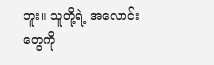ဘူး။ သူတို့ရဲ့ အလောင်းတွေကို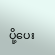ပို့ပေး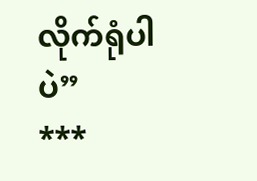လိုက်ရုံပါပဲ”
***